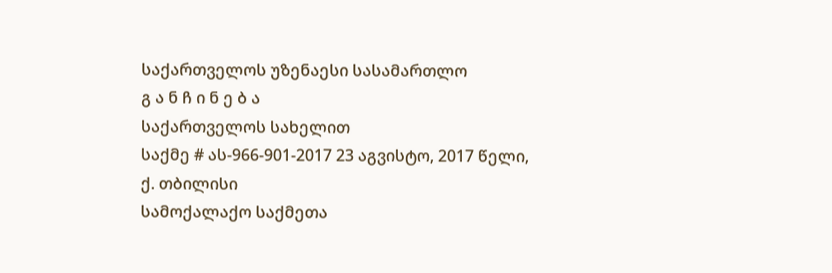საქართველოს უზენაესი სასამართლო
გ ა ნ ჩ ი ნ ე ბ ა
საქართველოს სახელით
საქმე # ას-966-901-2017 23 აგვისტო, 2017 წელი,
ქ. თბილისი
სამოქალაქო საქმეთა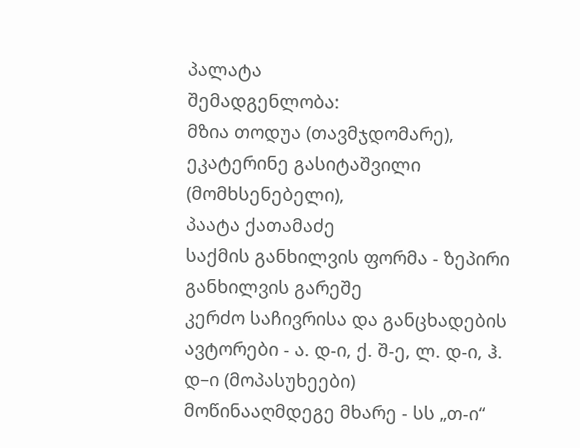პალატა
შემადგენლობა:
მზია თოდუა (თავმჯდომარე),
ეკატერინე გასიტაშვილი (მომხსენებელი),
პაატა ქათამაძე
საქმის განხილვის ფორმა - ზეპირი განხილვის გარეშე
კერძო საჩივრისა და განცხადების ავტორები - ა. დ-ი, ქ. შ-ე, ლ. დ-ი, ჰ. დ–ი (მოპასუხეები)
მოწინააღმდეგე მხარე - სს „თ-ი“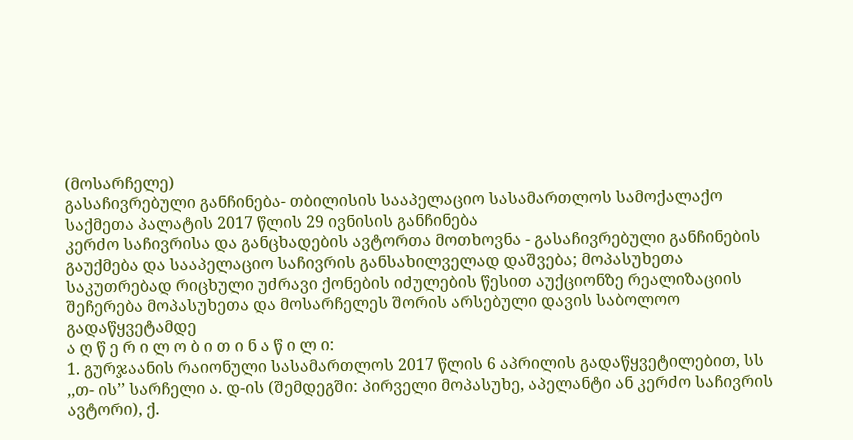(მოსარჩელე)
გასაჩივრებული განჩინება- თბილისის სააპელაციო სასამართლოს სამოქალაქო საქმეთა პალატის 2017 წლის 29 ივნისის განჩინება
კერძო საჩივრისა და განცხადების ავტორთა მოთხოვნა - გასაჩივრებული განჩინების გაუქმება და სააპელაციო საჩივრის განსახილველად დაშვება; მოპასუხეთა საკუთრებად რიცხული უძრავი ქონების იძულების წესით აუქციონზე რეალიზაციის შეჩერება მოპასუხეთა და მოსარჩელეს შორის არსებული დავის საბოლოო გადაწყვეტამდე
ა ღ წ ე რ ი ლ ო ბ ი თ ი ნ ა წ ი ლ ი:
1. გურჯაანის რაიონული სასამართლოს 2017 წლის 6 აპრილის გადაწყვეტილებით, სს ,,თ- ის’’ სარჩელი ა. დ-ის (შემდეგში: პირველი მოპასუხე, აპელანტი ან კერძო საჩივრის ავტორი), ქ.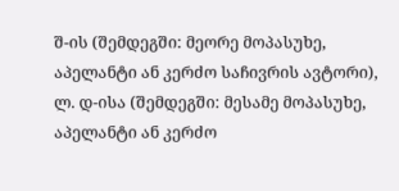შ-ის (შემდეგში: მეორე მოპასუხე, აპელანტი ან კერძო საჩივრის ავტორი), ლ. დ-ისა (შემდეგში: მესამე მოპასუხე, აპელანტი ან კერძო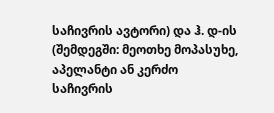საჩივრის ავტორი) და ჰ. დ-ის (შემდეგში: მეოთხე მოპასუხე, აპელანტი ან კერძო საჩივრის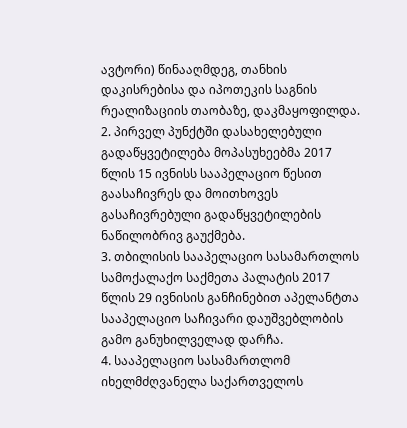ავტორი) წინააღმდეგ, თანხის დაკისრებისა და იპოთეკის საგნის რეალიზაციის თაობაზე, დაკმაყოფილდა.
2. პირველ პუნქტში დასახელებული გადაწყვეტილება მოპასუხეებმა 2017 წლის 15 ივნისს სააპელაციო წესით გაასაჩივრეს და მოითხოვეს გასაჩივრებული გადაწყვეტილების ნაწილობრივ გაუქმება.
3. თბილისის სააპელაციო სასამართლოს სამოქალაქო საქმეთა პალატის 2017 წლის 29 ივნისის განჩინებით აპელანტთა სააპელაციო საჩივარი დაუშვებლობის გამო განუხილველად დარჩა.
4. სააპელაციო სასამართლომ იხელმძღვანელა საქართველოს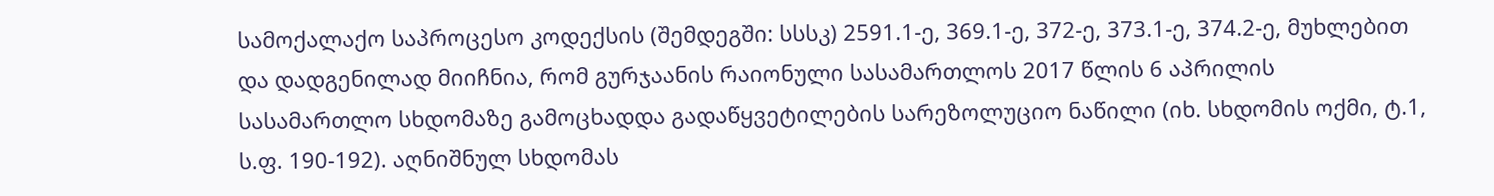სამოქალაქო საპროცესო კოდექსის (შემდეგში: სსსკ) 2591.1-ე, 369.1-ე, 372-ე, 373.1-ე, 374.2-ე, მუხლებით და დადგენილად მიიჩნია, რომ გურჯაანის რაიონული სასამართლოს 2017 წლის 6 აპრილის სასამართლო სხდომაზე გამოცხადდა გადაწყვეტილების სარეზოლუციო ნაწილი (იხ. სხდომის ოქმი, ტ.1, ს.ფ. 190-192). აღნიშნულ სხდომას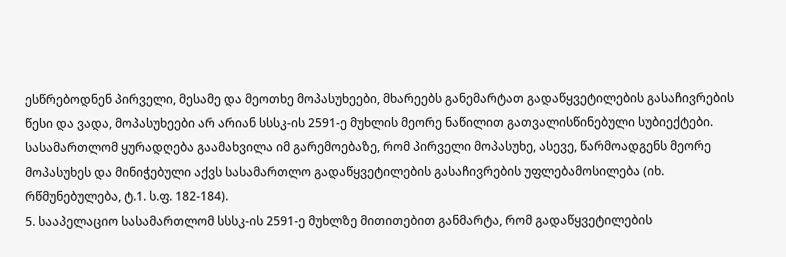ესწრებოდნენ პირველი, მესამე და მეოთხე მოპასუხეები, მხარეებს განემარტათ გადაწყვეტილების გასაჩივრების წესი და ვადა, მოპასუხეები არ არიან სსსკ-ის 2591-ე მუხლის მეორე ნაწილით გათვალისწინებული სუბიექტები. სასამართლომ ყურადღება გაამახვილა იმ გარემოებაზე, რომ პირველი მოპასუხე, ასევე, წარმოადგენს მეორე მოპასუხეს და მინიჭებული აქვს სასამართლო გადაწყვეტილების გასაჩივრების უფლებამოსილება (იხ. რწმუნებულება, ტ.1. ს.ფ. 182-184).
5. სააპელაციო სასამართლომ სსსკ-ის 2591-ე მუხლზე მითითებით განმარტა, რომ გადაწყვეტილების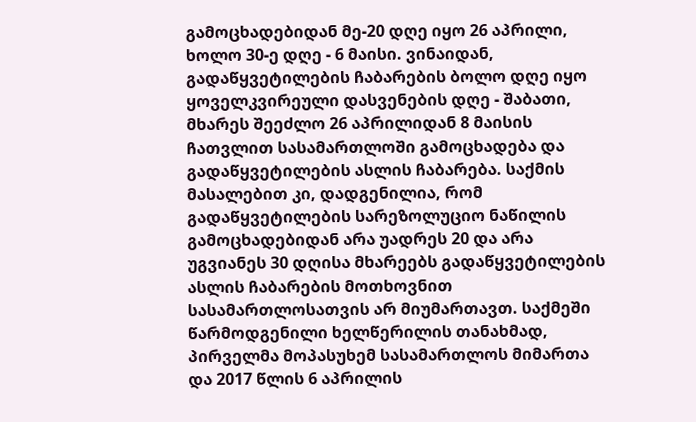გამოცხადებიდან მე-20 დღე იყო 26 აპრილი, ხოლო 30-ე დღე - 6 მაისი. ვინაიდან, გადაწყვეტილების ჩაბარების ბოლო დღე იყო ყოველკვირეული დასვენების დღე - შაბათი, მხარეს შეეძლო 26 აპრილიდან 8 მაისის ჩათვლით სასამართლოში გამოცხადება და გადაწყვეტილების ასლის ჩაბარება. საქმის მასალებით კი, დადგენილია, რომ გადაწყვეტილების სარეზოლუციო ნაწილის გამოცხადებიდან არა უადრეს 20 და არა უგვიანეს 30 დღისა მხარეებს გადაწყვეტილების ასლის ჩაბარების მოთხოვნით სასამართლოსათვის არ მიუმართავთ. საქმეში წარმოდგენილი ხელწერილის თანახმად, პირველმა მოპასუხემ სასამართლოს მიმართა და 2017 წლის 6 აპრილის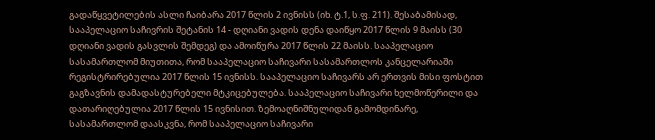გადაწყვეტილების ასლი ჩაიბარა 2017 წლის 2 ივნისს (იხ. ტ.1, ს.ფ. 211). შესაბამისად, სააპელაციო საჩივრის შეტანის 14 - დღიანი ვადის დენა დაიწყო 2017 წლის 9 მაისს (30 დღიანი ვადის გასვლის შემდეგ) და ამოიწურა 2017 წლის 22 მაისს. სააპელაციო სასამართლომ მიუთითა, რომ სააპელაციო საჩივარი სასამართლოს კანცელარიაში რეგისტრირებულია 2017 წლის 15 ივნისს. სააპელაციო საჩივარს არ ერთვის მისი ფოსტით გაგზავნის დამადასტურებელი მტკიცებულება. სააპელაციო საჩივარი ხელმოწერილი და დათარიღებულია 2017 წლის 15 ივნისით. ზემოაღნიშნულიდან გამომდინარე, სასამართლომ დაასკვნა, რომ სააპელაციო საჩივარი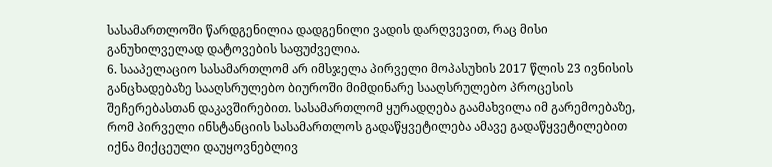სასამართლოში წარდგენილია დადგენილი ვადის დარღვევით, რაც მისი განუხილველად დატოვების საფუძველია.
6. სააპელაციო სასამართლომ არ იმსჯელა პირველი მოპასუხის 2017 წლის 23 ივნისის განცხადებაზე სააღსრულებო ბიუროში მიმდინარე სააღსრულებო პროცესის შეჩერებასთან დაკავშირებით. სასამართლომ ყურადღება გაამახვილა იმ გარემოებაზე, რომ პირველი ინსტანციის სასამართლოს გადაწყვეტილება ამავე გადაწყვეტილებით იქნა მიქცეული დაუყოვნებლივ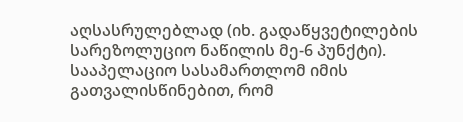აღსასრულებლად (იხ. გადაწყვეტილების სარეზოლუციო ნაწილის მე-6 პუნქტი). სააპელაციო სასამართლომ იმის გათვალისწინებით, რომ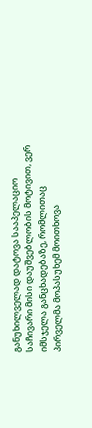განუხილველად დატოვა სააპელაციო საჩივარი მისი დაუშვებლობის მოტივით, ვერ იმსჯელა განცხადებაზე, რომლითაც პირველმა მოპასუხემ მოითხოვა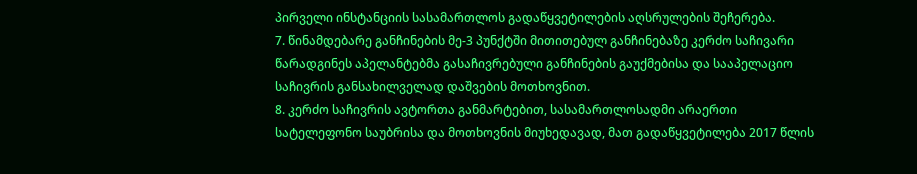პირველი ინსტანციის სასამართლოს გადაწყვეტილების აღსრულების შეჩერება.
7. წინამდებარე განჩინების მე-3 პუნქტში მითითებულ განჩინებაზე კერძო საჩივარი წარადგინეს აპელანტებმა გასაჩივრებული განჩინების გაუქმებისა და სააპელაციო საჩივრის განსახილველად დაშვების მოთხოვნით.
8. კერძო საჩივრის ავტორთა განმარტებით, სასამართლოსადმი არაერთი სატელეფონო საუბრისა და მოთხოვნის მიუხედავად, მათ გადაწყვეტილება 2017 წლის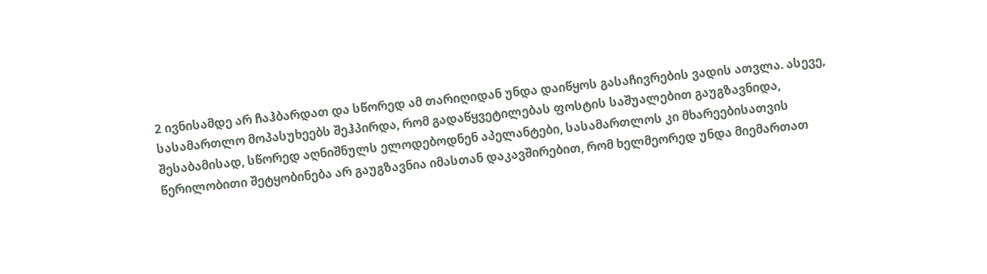2 ივნისამდე არ ჩაჰბარდათ და სწორედ ამ თარიღიდან უნდა დაიწყოს გასაჩივრების ვადის ათვლა. ასევე, სასამართლო მოპასუხეებს შეჰპირდა, რომ გადაწყვეტილებას ფოსტის საშუალებით გაუგზავნიდა, შესაბამისად, სწორედ აღნიშნულს ელოდებოდნენ აპელანტები, სასამართლოს კი მხარეებისათვის წერილობითი შეტყობინება არ გაუგზავნია იმასთან დაკავშირებით, რომ ხელმეორედ უნდა მიემართათ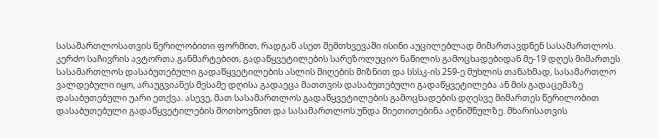სასამართლოსათვის წერილობითი ფორმით, რადგან ასეთ შემთხვევაში ისინი აუცილებლად მიმართავდნენ სასამართლოს. კერძო საჩივრის ავტორთა განმარტებით, გადაწყვეტილების სარეზოლუციო ნაწილის გამოცხადებიდან მე-19 დღეს მიმართეს სასამართლოს დასაბუთებული გადაწყვეტილების ასლის მიღების მიზნით და სსსკ-ის 259-ე მუხლის თანახმად, სასამართლო ვალდებული იყო, არაუგვიანეს მესამე დღისა გადაეცა მათთვის დასაბუთებული გადაწყვეტილება ან მის გადაცემაზე დასაბუთებული უარი ეთქვა. ასევე, მათ სასამართლოს გადაწყვეტილების გამოცხადების დღესვე მიმართეს წერილობით დასაბუთებული გადაწყვეტილების მოთხოვნით და სასამართლოს უნდა მიეთითებინა აღნიშნულზე. მხარისათვის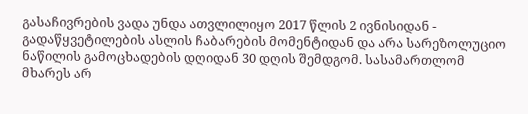გასაჩივრების ვადა უნდა ათვლილიყო 2017 წლის 2 ივნისიდან - გადაწყვეტილების ასლის ჩაბარების მომენტიდან და არა სარეზოლუციო ნაწილის გამოცხადების დღიდან 30 დღის შემდგომ. სასამართლომ მხარეს არ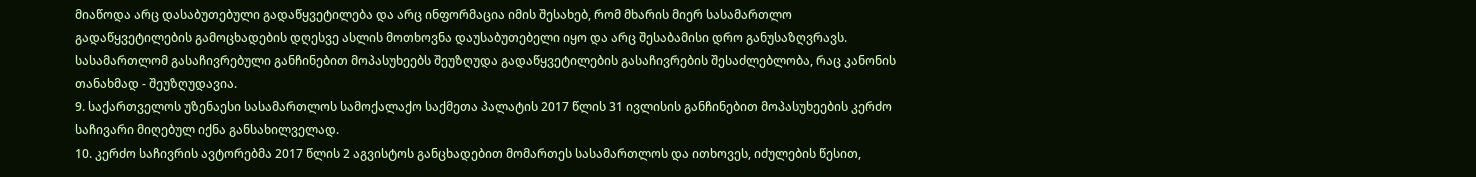მიაწოდა არც დასაბუთებული გადაწყვეტილება და არც ინფორმაცია იმის შესახებ, რომ მხარის მიერ სასამართლო გადაწყვეტილების გამოცხადების დღესვე ასლის მოთხოვნა დაუსაბუთებელი იყო და არც შესაბამისი დრო განუსაზღვრავს. სასამართლომ გასაჩივრებული განჩინებით მოპასუხეებს შეუზღუდა გადაწყვეტილების გასაჩივრების შესაძლებლობა, რაც კანონის თანახმად - შეუზღუდავია.
9. საქართველოს უზენაესი სასამართლოს სამოქალაქო საქმეთა პალატის 2017 წლის 31 ივლისის განჩინებით მოპასუხეების კერძო საჩივარი მიღებულ იქნა განსახილველად.
10. კერძო საჩივრის ავტორებმა 2017 წლის 2 აგვისტოს განცხადებით მომართეს სასამართლოს და ითხოვეს, იძულების წესით,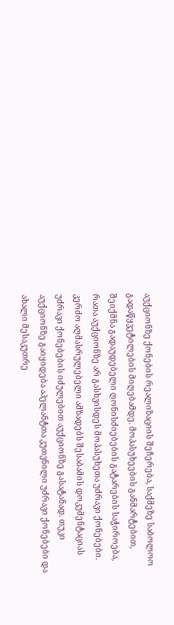აუქციონზე ქონების რეალიზაციის შეჩერება, საქმეზე საბოლოო გადაწყვეტილების მიღებამდე. მოპასუხეების განმარტებით, შეიქმნა გადაუდებელი ღონისძიებების გატარების საჭიროება, რათა აუქციონზე არ გასხვისდეს მოპასუხეთა უძრავი ქონებები. კერძო აღმასრულებელი ამზადებს შესაბამის დოკუმენტაციას უძრავი ქონებების იძულებით აუქციონზე გასატანად. თუკი აუქციონზე გაიყიდება აპელანტთა კუთვნილი უძრავი ქონებები და ახალი მესაკუთრე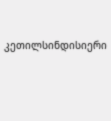კეთილსინდისიერი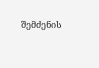შემძენის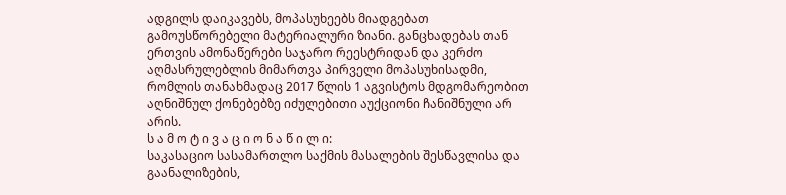ადგილს დაიკავებს, მოპასუხეებს მიადგებათ გამოუსწორებელი მატერიალური ზიანი. განცხადებას თან ერთვის ამონაწერები საჯარო რეესტრიდან და კერძო აღმასრულებლის მიმართვა პირველი მოპასუხისადმი, რომლის თანახმადაც 2017 წლის 1 აგვისტოს მდგომარეობით აღნიშნულ ქონებებზე იძულებითი აუქციონი ჩანიშნული არ არის.
ს ა მ ო ტ ი ვ ა ც ი ო ნ ა წ ი ლ ი:
საკასაციო სასამართლო საქმის მასალების შესწავლისა და გაანალიზების,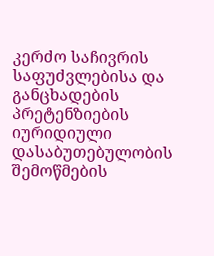კერძო საჩივრის საფუძვლებისა და განცხადების პრეტენზიების იურიდიული დასაბუთებულობის შემოწმების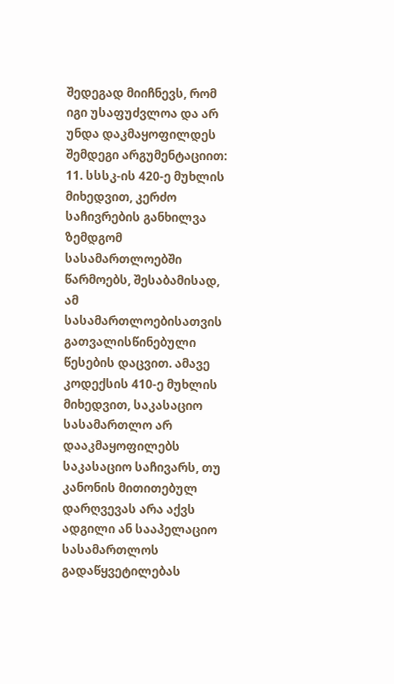შედეგად მიიჩნევს, რომ იგი უსაფუძვლოა და არ უნდა დაკმაყოფილდეს შემდეგი არგუმენტაციით:
11. სსსკ-ის 420-ე მუხლის მიხედვით, კერძო საჩივრების განხილვა ზემდგომ სასამართლოებში წარმოებს, შესაბამისად, ამ სასამართლოებისათვის გათვალისწინებული წესების დაცვით. ამავე კოდექსის 410-ე მუხლის მიხედვით, საკასაციო სასამართლო არ დააკმაყოფილებს საკასაციო საჩივარს, თუ კანონის მითითებულ დარღვევას არა აქვს ადგილი ან სააპელაციო სასამართლოს გადაწყვეტილებას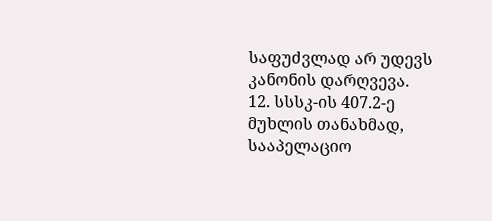საფუძვლად არ უდევს კანონის დარღვევა.
12. სსსკ-ის 407.2-ე მუხლის თანახმად, სააპელაციო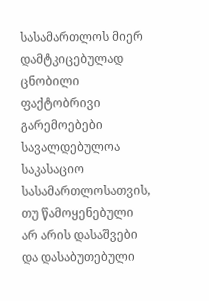სასამართლოს მიერ დამტკიცებულად ცნობილი ფაქტობრივი გარემოებები სავალდებულოა საკასაციო სასამართლოსათვის, თუ წამოყენებული არ არის დასაშვები და დასაბუთებული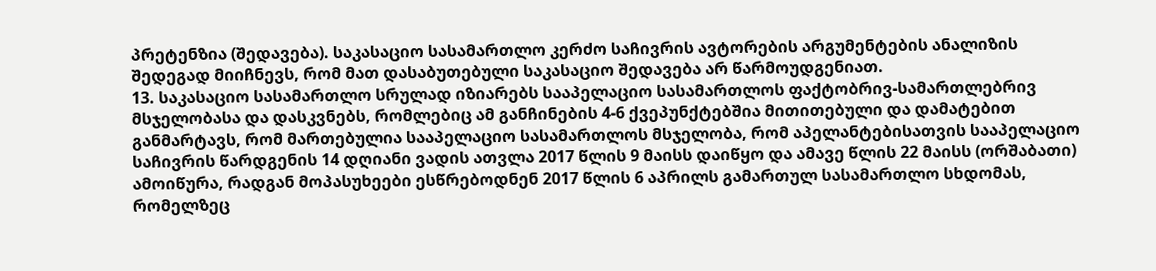პრეტენზია (შედავება). საკასაციო სასამართლო კერძო საჩივრის ავტორების არგუმენტების ანალიზის შედეგად მიიჩნევს, რომ მათ დასაბუთებული საკასაციო შედავება არ წარმოუდგენიათ.
13. საკასაციო სასამართლო სრულად იზიარებს სააპელაციო სასამართლოს ფაქტობრივ-სამართლებრივ მსჯელობასა და დასკვნებს, რომლებიც ამ განჩინების 4-6 ქვეპუნქტებშია მითითებული და დამატებით განმარტავს, რომ მართებულია სააპელაციო სასამართლოს მსჯელობა, რომ აპელანტებისათვის სააპელაციო საჩივრის წარდგენის 14 დღიანი ვადის ათვლა 2017 წლის 9 მაისს დაიწყო და ამავე წლის 22 მაისს (ორშაბათი) ამოიწურა, რადგან მოპასუხეები ესწრებოდნენ 2017 წლის 6 აპრილს გამართულ სასამართლო სხდომას, რომელზეც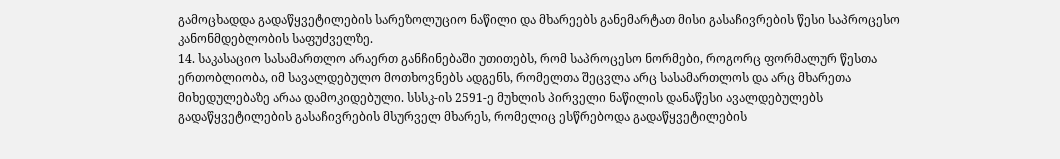გამოცხადდა გადაწყვეტილების სარეზოლუციო ნაწილი და მხარეებს განემარტათ მისი გასაჩივრების წესი საპროცესო კანონმდებლობის საფუძველზე.
14. საკასაციო სასამართლო არაერთ განჩინებაში უთითებს, რომ საპროცესო ნორმები, როგორც ფორმალურ წესთა ერთობლიობა, იმ სავალდებულო მოთხოვნებს ადგენს, რომელთა შეცვლა არც სასამართლოს და არც მხარეთა მიხედულებაზე არაა დამოკიდებული. სსსკ-ის 2591-ე მუხლის პირველი ნაწილის დანაწესი ავალდებულებს გადაწყვეტილების გასაჩივრების მსურველ მხარეს, რომელიც ესწრებოდა გადაწყვეტილების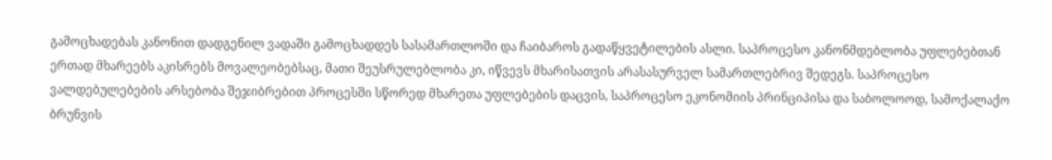გამოცხადებას კანონით დადგენილ ვადაში გამოცხადდეს სასამართლოში და ჩაიბაროს გადაწყვეტილების ასლი. საპროცესო კანონმდებლობა უფლებებთან ერთად მხარეებს აკისრებს მოვალეობებსაც, მათი შეუსრულებლობა კი, იწვევს მხარისათვის არასასურველ სამართლებრივ შედეგს. საპროცესო ვალდებულებების არსებობა შეჯიბრებით პროცესში სწორედ მხარეთა უფლებების დაცვის, საპროცესო ეკონომიის პრინციპისა და საბოლოოდ, სამოქალაქო ბრუნვის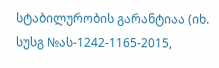სტაბილურობის გარანტიაა (იხ. სუსგ №ას-1242-1165-2015,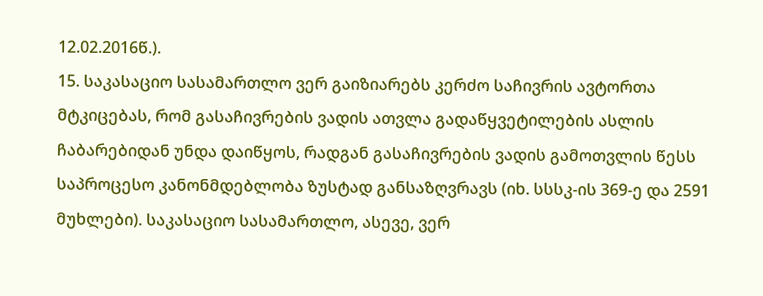12.02.2016წ.).
15. საკასაციო სასამართლო ვერ გაიზიარებს კერძო საჩივრის ავტორთა მტკიცებას, რომ გასაჩივრების ვადის ათვლა გადაწყვეტილების ასლის ჩაბარებიდან უნდა დაიწყოს, რადგან გასაჩივრების ვადის გამოთვლის წესს საპროცესო კანონმდებლობა ზუსტად განსაზღვრავს (იხ. სსსკ-ის 369-ე და 2591 მუხლები). საკასაციო სასამართლო, ასევე, ვერ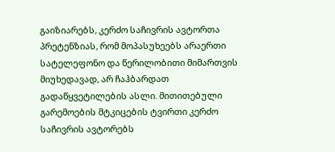გაიზიარებს, კერძო საჩივრის ავტორთა პრეტენზიას, რომ მოპასუხეებს არაერთი სატელეფონო და წერილობითი მიმართვის მიუხედავად, არ ჩაჰბარდათ გადაწყვეტილების ასლი. მითითებული გარემოების მტკიცების ტვირთი კერძო საჩივრის ავტორებს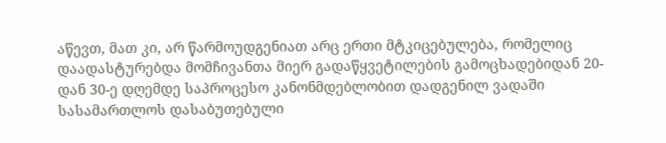აწევთ, მათ კი, არ წარმოუდგენიათ არც ერთი მტკიცებულება, რომელიც დაადასტურებდა მომჩივანთა მიერ გადაწყვეტილების გამოცხადებიდან 20-დან 30-ე დღემდე საპროცესო კანონმდებლობით დადგენილ ვადაში სასამართლოს დასაბუთებული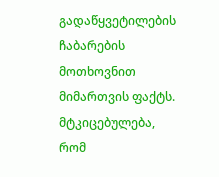გადაწყვეტილების ჩაბარების მოთხოვნით მიმართვის ფაქტს. მტკიცებულება, რომ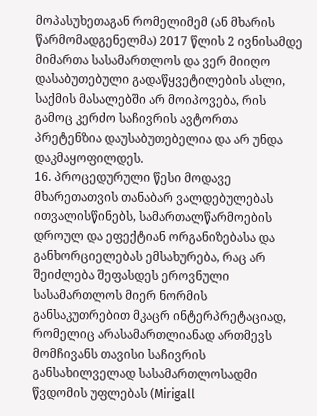მოპასუხეთაგან რომელიმემ (ან მხარის წარმომადგენელმა) 2017 წლის 2 ივნისამდე მიმართა სასამართლოს და ვერ მიიღო დასაბუთებული გადაწყვეტილების ასლი, საქმის მასალებში არ მოიპოვება, რის გამოც კერძო საჩივრის ავტორთა პრეტენზია დაუსაბუთებელია და არ უნდა დაკმაყოფილდეს.
16. პროცედურული წესი მოდავე მხარეთათვის თანაბარ ვალდებულებას ითვალისწინებს, სამართალწარმოების დროულ და ეფექტიან ორგანიზებასა და განხორციელებას ემსახურება, რაც არ შეიძლება შეფასდეს ეროვნული სასამართლოს მიერ ნორმის განსაკუთრებით მკაცრ ინტერპრეტაციად, რომელიც არასამართლიანად ართმევს მომჩივანს თავისი საჩივრის განსახილველად სასამართლოსადმი წვდომის უფლებას (Mirigall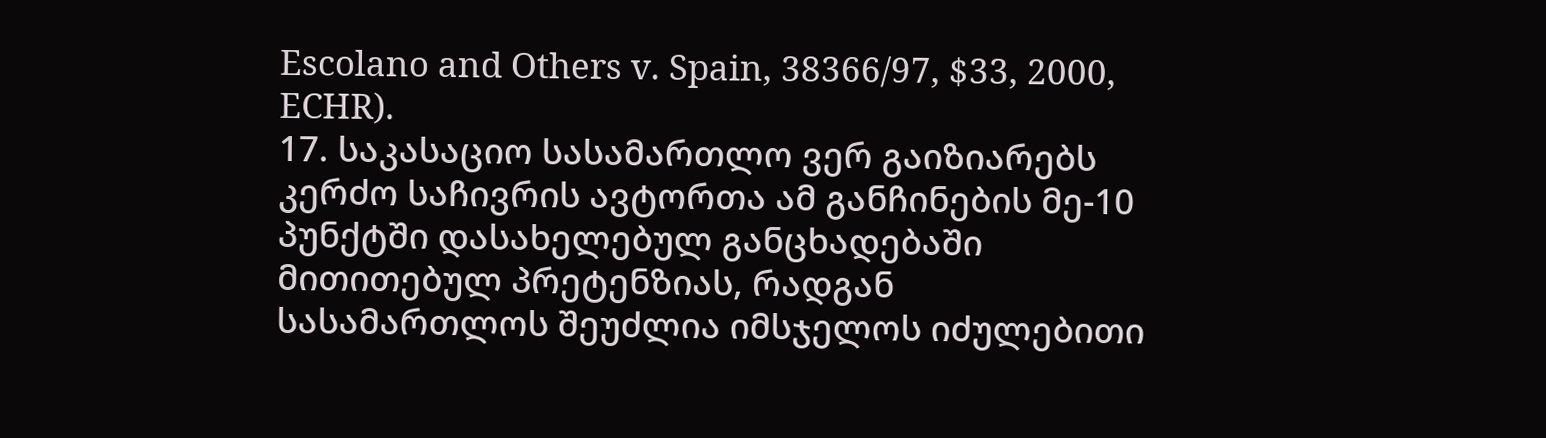Escolano and Others v. Spain, 38366/97, $33, 2000, ECHR).
17. საკასაციო სასამართლო ვერ გაიზიარებს კერძო საჩივრის ავტორთა ამ განჩინების მე-10 პუნქტში დასახელებულ განცხადებაში მითითებულ პრეტენზიას, რადგან სასამართლოს შეუძლია იმსჯელოს იძულებითი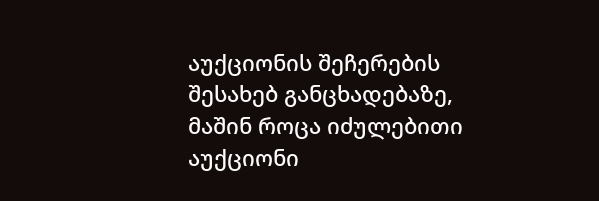აუქციონის შეჩერების შესახებ განცხადებაზე, მაშინ როცა იძულებითი აუქციონი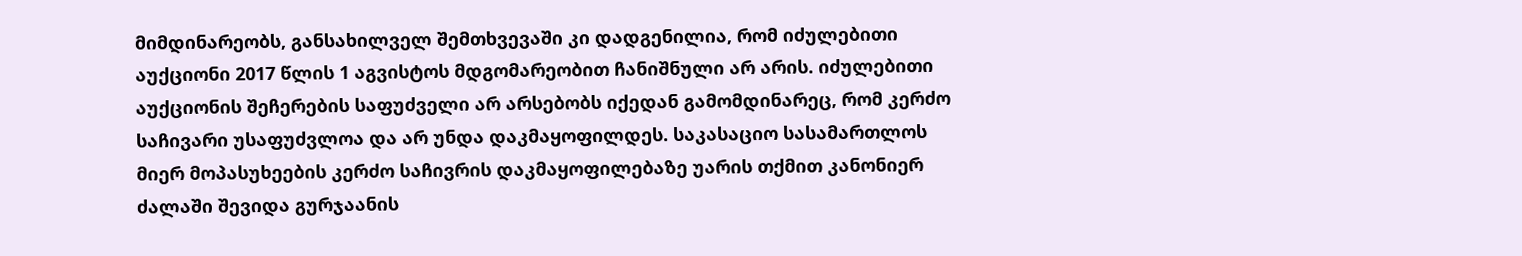მიმდინარეობს, განსახილველ შემთხვევაში კი დადგენილია, რომ იძულებითი აუქციონი 2017 წლის 1 აგვისტოს მდგომარეობით ჩანიშნული არ არის. იძულებითი აუქციონის შეჩერების საფუძველი არ არსებობს იქედან გამომდინარეც, რომ კერძო საჩივარი უსაფუძვლოა და არ უნდა დაკმაყოფილდეს. საკასაციო სასამართლოს მიერ მოპასუხეების კერძო საჩივრის დაკმაყოფილებაზე უარის თქმით კანონიერ ძალაში შევიდა გურჯაანის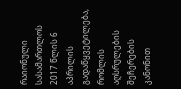რაიონული სასამართლოს 2017 წლის 6 აპრილის გადაწყვეტილება, რომლის აღსრულების შეჩერების კანონით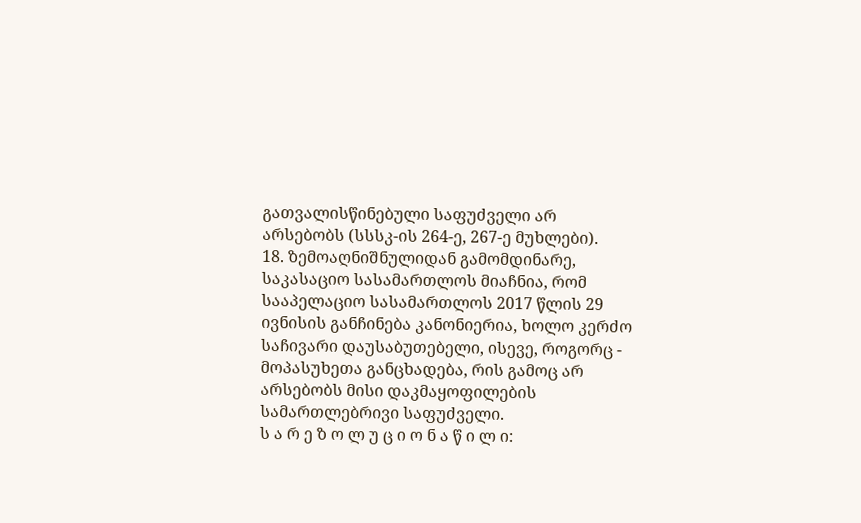გათვალისწინებული საფუძველი არ არსებობს (სსსკ-ის 264-ე, 267-ე მუხლები).
18. ზემოაღნიშნულიდან გამომდინარე, საკასაციო სასამართლოს მიაჩნია, რომ სააპელაციო სასამართლოს 2017 წლის 29 ივნისის განჩინება კანონიერია, ხოლო კერძო საჩივარი დაუსაბუთებელი, ისევე, როგორც - მოპასუხეთა განცხადება, რის გამოც არ არსებობს მისი დაკმაყოფილების სამართლებრივი საფუძველი.
ს ა რ ე ზ ო ლ უ ც ი ო ნ ა წ ი ლ ი: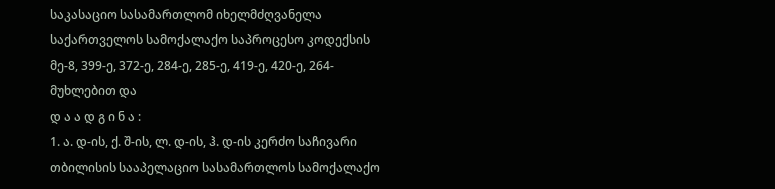საკასაციო სასამართლომ იხელმძღვანელა საქართველოს სამოქალაქო საპროცესო კოდექსის მე-8, 399-ე, 372-ე, 284-ე, 285-ე, 419-ე, 420-ე, 264-მუხლებით და
დ ა ა დ გ ი ნ ა :
1. ა. დ-ის, ქ. შ-ის, ლ. დ-ის, ჰ. დ-ის კერძო საჩივარი თბილისის სააპელაციო სასამართლოს სამოქალაქო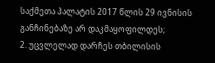საქმეთა პალატის 2017 წლის 29 ივნისის განჩინებაზე არ დაკმაყოფილდეს;
2. უცვლელად დარჩეს თბილისის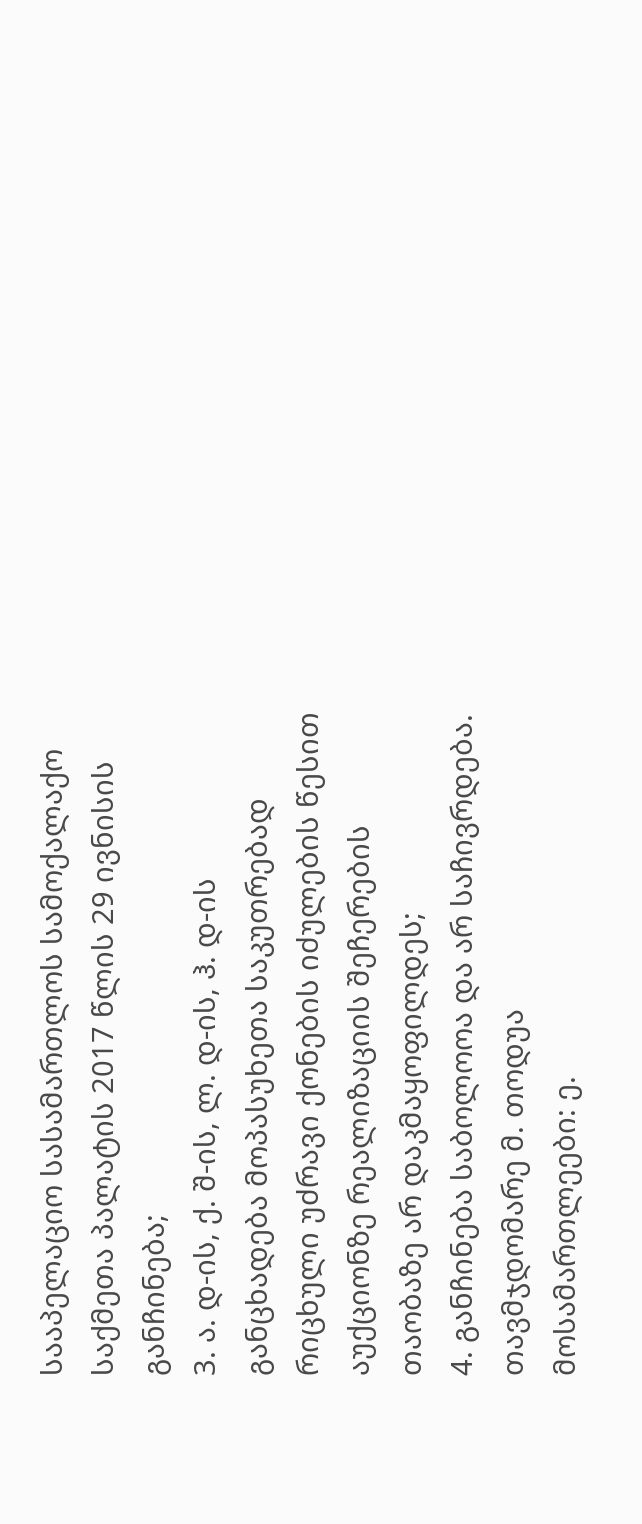სააპელაციო სასამართლოს სამოქალაქო საქმეთა პალატის 2017 წლის 29 ივნისის განჩინება;
3. ა. დ-ის, ქ. შ-ის, ლ. დ-ის, ჰ. დ-ის განცხადება მოპასუხეთა საკუთრებად რიცხული უძრავი ქონების იძულების წესით აუქციონზე რეალიზაციის შეჩერების თაობაზე არ დაკმაყოფილდეს;
4. განჩინება საბოლოოა და არ საჩივრდება.
თავმჯდომარე მ. თოდუა
მოსამართლეები: ე.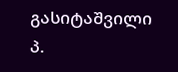გასიტაშვილი
პ.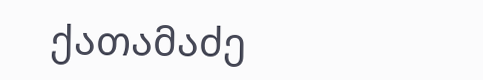ქათამაძე